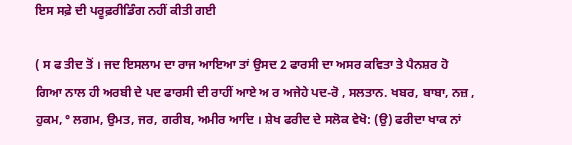ਇਸ ਸਫ਼ੇ ਦੀ ਪਰੂਫ਼ਰੀਡਿੰਗ ਨਹੀਂ ਕੀਤੀ ਗਈ

( ਸ ਫ ਤੀਦ ਤੋਂ । ਜਦ ਇਸਲਾਮ ਦਾ ਰਾਜ ਆਇਆ ਤਾਂ ਉਸਦ 2 ਫਾਰਸੀ ਦਾ ਅਸਰ ਕਵਿਤਾ ਤੇ ਪੈਨਸ਼ਰ ਹੋ ਗਿਆ ਨਾਲ ਹੀ ਅਰਬੀ ਦੇ ਪਦ ਫਾਰਸੀ ਦੀ ਰਾਹੀਂ ਆਏ ਅ ਰ ਅਜੇਹੇ ਪਦ-ਰੋ , ਸਲਤਾਨ. ਖਬਰ, ਬਾਬਾ, ਨਜ਼ , ਹੁਕਮ, ° ਲਗਮ, ਉਮਤ, ਜਰ, ਗਰੀਬ, ਅਮੀਰ ਆਦਿ । ਸ਼ੇਖ ਫਰੀਦ ਦੇ ਸਲੋਕ ਵੇਖੋ: (ਉ) ਫਰੀਦਾ ਖਾਕ ਨਾਂ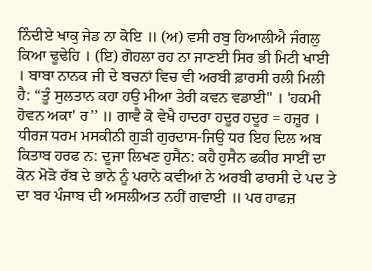ਨਿੰਦੀਏ ਖਾਕੁ ਜੇਡ ਨਾ ਕੋਇ ॥ (ਅ) ਵਸੀ ਰਬੁ ਹਿਆਲੀਐ ਜੰਗਲੁ ਕਿਆ ਢੂਢੇਹਿ । (ਇ) ਗੋਹਲਾ ਰਹ ਨਾ ਜਾਣਈ ਸਿਰ ਭੀ ਮਿਟੀ ਖਾਈ । ਬਾਬਾ ਨਾਨਕ ਜੀ ਦੇ ਬਚਨਾਂ ਵਿਚ ਵੀ ਅਰਬੀ ਫ਼ਾਰਸੀ ਰਲੀ ਮਿਲੀ ਹੈ: “ਤੂੰ ਸੁਲਤਾਨ ਕਹਾ ਹਉ ਮੀਆ ਤੇਰੀ ਕਵਨ ਵਡਾਈ" । 'ਹਕਮੀ ਹੋਵਨ ਅਕਾ' ਰ’’ ॥ ਗਾਵੈ ਕੋ ਵੇਖੈ ਹਾਦਰਾ ਹਦੂਰ ਹਦੂਰ = ਹਜ਼ੂਰ । ਧੀਰਜ ਧਰਮ ਮਸਕੀਨੀ ਗੁੜੀ ਗੁਰਦਾਸ-ਜਿਉ ਧਰ ਇਹ ਦਿਲ ਅਬ ਕਿਤਾਬ ਹਰਫ ਨ: ਦੂਜਾ ਲਿਖਣ ਹੁਸੈਨ: ਕਹੈ ਹੁਸੈਨ ਫਕੀਰ ਸਾਈਂ ਦਾ ਕੋਨ ਮੋੜੋ ਰੱਬ ਦੇ ਭਾਨੇ ਨੂੰ ਪਰਾਨੇ ਕਵੀਆਂ ਨੇ ਅਰਬੀ ਫਾਰਸੀ ਦੇ ਪਦ ਤੇ ਦਾ ਬਰ ਪੰਜਾਬ ਦੀ ਅਸਲੀਅਤ ਨਹੀਂ ਗਵਾਈ ॥ ਪਰ ਹਾਫਜ਼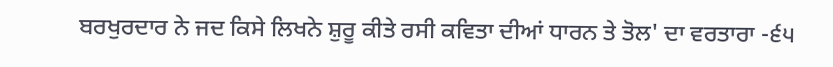ਬਰਖੁਰਦਾਰ ਨੇ ਜਦ ਕਿਸੇ ਲਿਖਨੇ ਸ਼ੁਰੂ ਕੀਤੇ ਰਸੀ ਕਵਿਤਾ ਦੀਆਂ ਧਾਰਨ ਤੇ ਤੋਲ' ਦਾ ਵਰਤਾਰਾ -੬੫